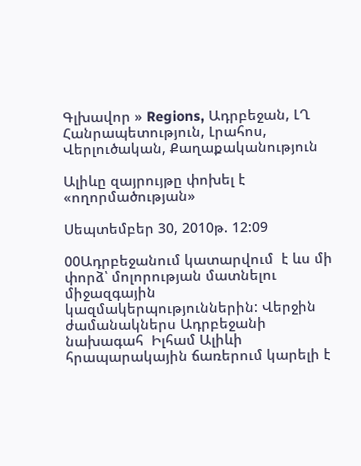Գլխավոր » Regions, Ադրբեջան, ԼՂ Հանրապետություն, Լրահոս, Վերլուծական, Քաղաքականություն

Ալիևը զայրույթը փոխել է «ողորմածության»

Սեպտեմբեր 30, 2010թ. 12:09

00Ադրբեջանում կատարվում  է ևս մի փորձ՝ մոլորության մատնելու միջազգային կազմակերպություններին: Վերջին ժամանակներս Ադրբեջանի նախագահ  Իլհամ Ալիևի հրապարակային ճառերում կարելի է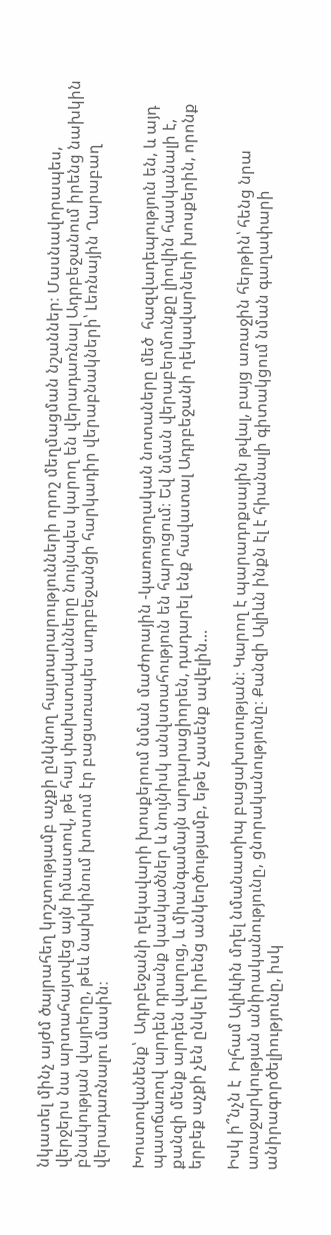նկատել մինչ այժմ ծայրահեղ կոշտությամբ աչքի ընկնող հայտարարությունների որոշ մեղմացման նշաններ։ Մասնավորապես, վերջերս նա արտահայտվեց այն իմաստով, թե հայ փախստականները նույնպես կարող են վերադառնալ Ադրբեջանում իրենց նախկին բնակության վայրերը, թեև նախկինում խոսում էր բացառապես ադրբեջանցի հարկադիր վերաբնակների՝ Լեռնային Ղարաբաղ վերադառնալու մասին։

Խոստովանենք՝  Ադրբեջանի ղեկավարի խոսքերում նման մաժորային -կառուցողական նոտաները մեծ  հազվադեպություն են, և այդ պատճառով արդեն դրանք կասկածներ և նույնիսկ անվստահություն են հարուցում։ Եվ նման վերաբերմունքը լիովին հասկանալի է, քանզի մենք արդեն վաղուց, և միանգամայն արդարացիորեն, դադարել ենք հավատալ Ադրբեջանի ղեկավարների խոսքերին, որոնք երբեք աչքի չեն ընկել իրենց անկեղծությամբ, եթե չասենք ավելին…

Իսկ ի՞նչն է  Իլհամ Ալիևին մղել նմանատիպ բացախոսության։ Կարող է պարադոքսային թվալ, բայց առաջին հերթին՝ հենց նրա առաջարկության անիրականությունը, ցնորականությունը։ Քանզի Ալիևն ինքն էլ է հիանալի գիտակցում նման գաղափարի անիրագործելիությունը, իսկ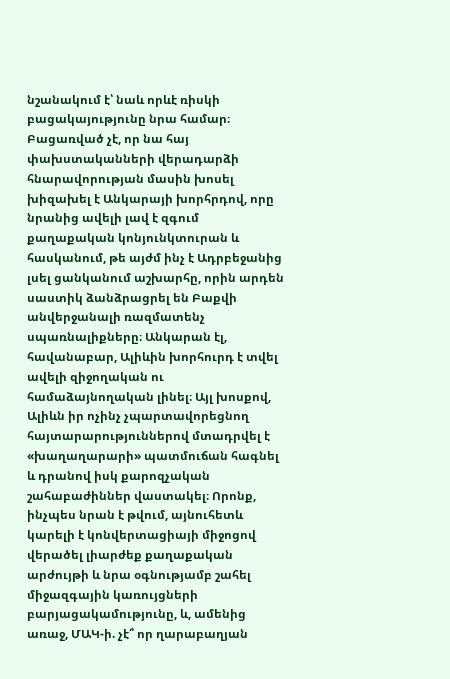նշանակում է՝ նաև որևէ ռիսկի բացակայությունը նրա համար։ Բացառված չէ, որ նա հայ փախստականների վերադարձի հնարավորության մասին խոսել խիզախել է Անկարայի խորհրդով, որը նրանից ավելի լավ է զգում քաղաքական կոնյունկտուրան և հասկանում, թե այժմ ինչ է Ադրբեջանից լսել ցանկանում աշխարհը, որին արդեն սաստիկ ձանձրացրել են Բաքվի անվերջանալի ռազմատենչ սպառնալիքները։ Անկարան էլ, հավանաբար, Ալիևին խորհուրդ է տվել ավելի զիջողական ու համաձայնողական լինել։ Այլ խոսքով, Ալիևն իր ոչինչ չպարտավորեցնող հայտարարություններով մտադրվել է «խաղաղարարի» պատմուճան հագնել և դրանով իսկ քարոզչական շահաբաժիններ վաստակել։ Որոնք, ինչպես նրան է թվում, այնուհետև կարելի է կոնվերտացիայի միջոցով վերածել լիարժեք քաղաքական արժույթի և նրա օգնությամբ շահել միջազգային կառույցների բարյացակամությունը, և, ամենից առաջ, ՄԱԿ-ի. չէ՞ որ ղարաբաղյան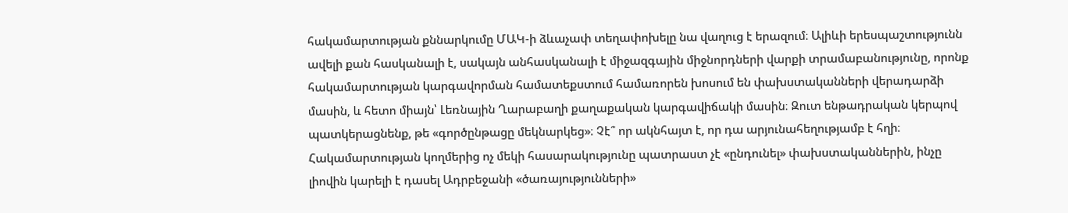հակամարտության քննարկումը ՄԱԿ-ի ձևաչափ տեղափոխելը նա վաղուց է երազում։ Ալիևի երեսպաշտությունն ավելի քան հասկանալի է, սակայն անհասկանալի է միջազգային միջնորդների վարքի տրամաբանությունը, որոնք հակամարտության կարգավորման համատեքստում համառորեն խոսում են փախստականների վերադարձի մասին, և հետո միայն՝ Լեռնային Ղարաբաղի քաղաքական կարգավիճակի մասին։ Զուտ ենթադրական կերպով պատկերացնենք, թե «գործընթացը մեկնարկեց»։ Չէ՞ որ ակնհայտ է, որ դա արյունահեղությամբ է հղի։ Հակամարտության կողմերից ոչ մեկի հասարակությունը պատրաստ չէ «ընդունել» փախստականներին, ինչը լիովին կարելի է դասել Ադրբեջանի «ծառայությունների»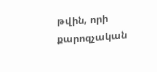թվին, որի քարոզչական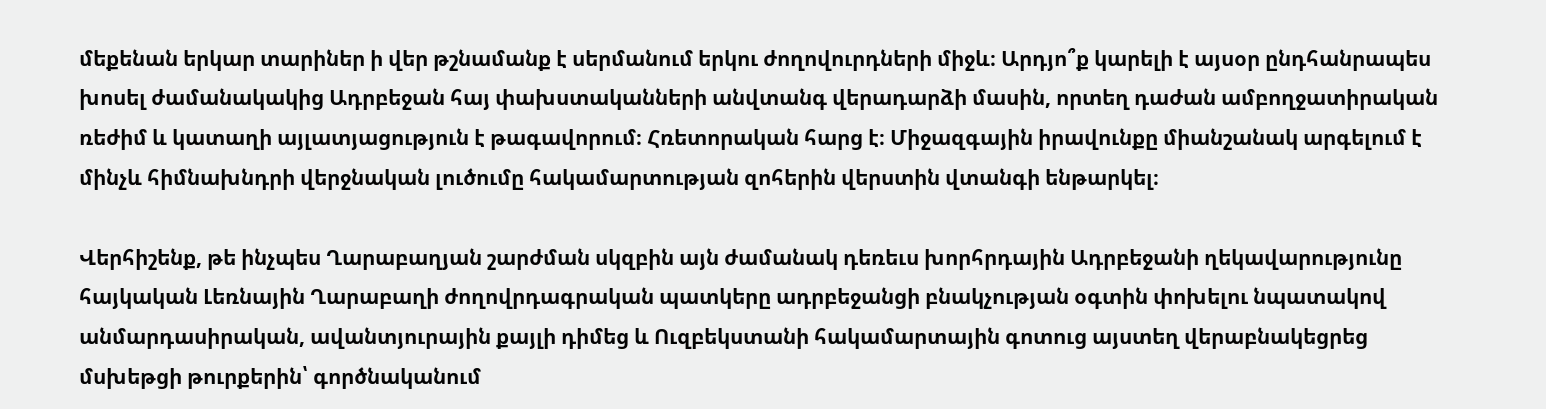մեքենան երկար տարիներ ի վեր թշնամանք է սերմանում երկու ժողովուրդների միջև։ Արդյո՞ք կարելի է այսօր ընդհանրապես խոսել ժամանակակից Ադրբեջան հայ փախստականների անվտանգ վերադարձի մասին, որտեղ դաժան ամբողջատիրական ռեժիմ և կատաղի այլատյացություն է թագավորում։ Հռետորական հարց է։ Միջազգային իրավունքը միանշանակ արգելում է մինչև հիմնախնդրի վերջնական լուծումը հակամարտության զոհերին վերստին վտանգի ենթարկել։

Վերհիշենք, թե ինչպես Ղարաբաղյան շարժման սկզբին այն ժամանակ դեռեւս խորհրդային Ադրբեջանի ղեկավարությունը հայկական Լեռնային Ղարաբաղի ժողովրդագրական պատկերը ադրբեջանցի բնակչության օգտին փոխելու նպատակով անմարդասիրական, ավանտյուրային քայլի դիմեց և Ուզբեկստանի հակամարտային գոտուց այստեղ վերաբնակեցրեց մսխեթցի թուրքերին՝ գործնականում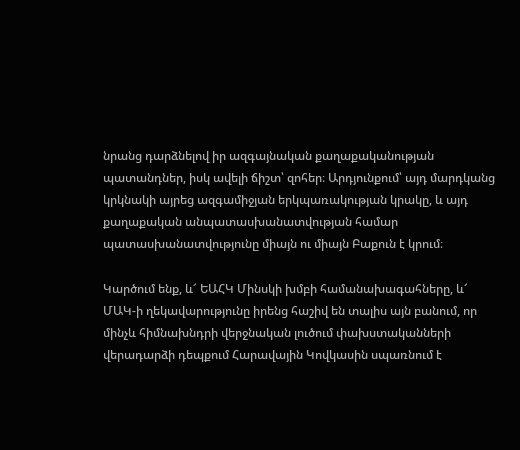նրանց դարձնելով իր ազգայնական քաղաքականության պատանդներ, իսկ ավելի ճիշտ՝ զոհեր։ Արդյունքում՝ այդ մարդկանց կրկնակի այրեց ազգամիջյան երկպառակության կրակը, և այդ քաղաքական անպատասխանատվության համար պատասխանատվությունը միայն ու միայն Բաքուն է կրում։

Կարծում ենք, և՜ ԵԱՀԿ Մինսկի խմբի համանախագահները, և՜ ՄԱԿ-ի ղեկավարությունը իրենց հաշիվ են տալիս այն բանում, որ մինչև հիմնախնդրի վերջնական լուծում փախստականների վերադարձի դեպքում Հարավային Կովկասին սպառնում է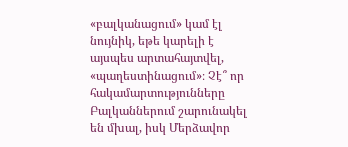«բալկանացում» կամ էլ նույնիկ, եթե կարելի է այսպես արտահայտվել, «պաղեստինացում»։ Չէ՞ որ հակամարտությունները Բալկաններում շարունակել են մխալ, իսկ Մերձավոր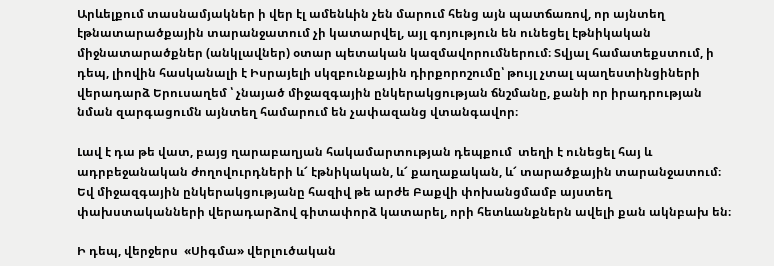Արևելքում տասնամյակներ ի վեր էլ ամենևին չեն մարում հենց այն պատճառով, որ այնտեղ էթնատարածքային տարանջատում չի կատարվել, այլ գոյություն են ունեցել էթնիկական միջնատարածքներ (անկլավներ) օտար պետական կազմավորումներում։ Տվյալ համատեքստում, ի դեպ, լիովին հասկանալի է Իսրայելի սկզբունքային դիրքորոշումը՝ թույլ չտալ պաղեստինցիների վերադարձ Երուսաղեմ ՝ չնայած միջազգային ընկերակցության ճնշմանը, քանի որ իրադրության նման զարգացումն այնտեղ համարում են չափազանց վտանգավոր։

Լավ է դա թե վատ, բայց ղարաբաղյան հակամարտության դեպքում  տեղի է ունեցել հայ և ադրբեջանական ժողովուրդների և՜ էթնիկական, և՜ քաղաքական, և՜ տարածքային տարանջատում։ Եվ միջազգային ընկերակցությանը հազիվ թե արժե Բաքվի փոխանցմամբ այստեղ փախստականների վերադարձով գիտափորձ կատարել, որի հետևանքներն ավելի քան ակնբախ են։

Ի դեպ, վերջերս  «Սիգմա» վերլուծական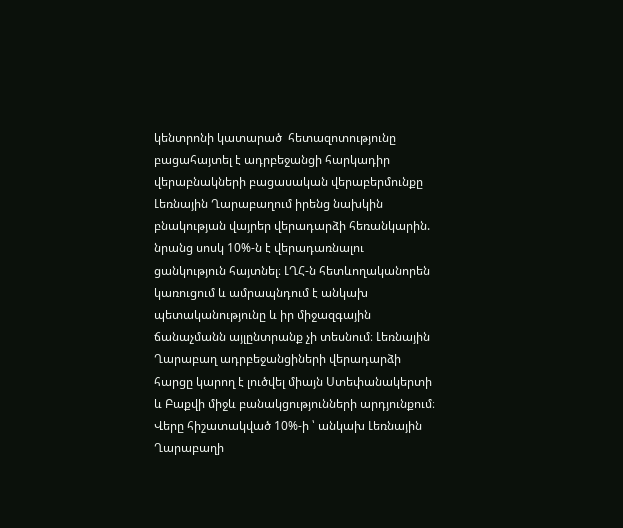կենտրոնի կատարած  հետազոտությունը բացահայտել է ադրբեջանցի հարկադիր վերաբնակների բացասական վերաբերմունքը  Լեռնային Ղարաբաղում իրենց նախկին բնակության վայրեր վերադարձի հեռանկարին. նրանց սոսկ 10%-ն է վերադառնալու ցանկություն հայտնել։ ԼՂՀ-ն հետևողականորեն կառուցում և ամրապնդում է անկախ պետականությունը և իր միջազգային ճանաչմանն այլընտրանք չի տեսնում։ Լեռնային Ղարաբաղ ադրբեջանցիների վերադարձի հարցը կարող է լուծվել միայն Ստեփանակերտի և Բաքվի միջև բանակցությունների արդյունքում։ Վերը հիշատակված 10%-ի ՝ անկախ Լեռնային Ղարաբաղի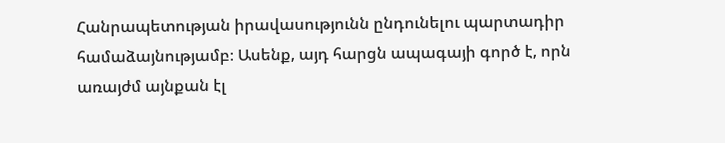Հանրապետության իրավասությունն ընդունելու պարտադիր համաձայնությամբ։ Ասենք, այդ հարցն ապագայի գործ է, որն առայժմ այնքան էլ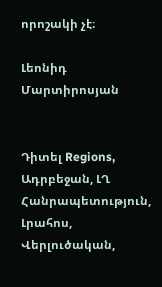որոշակի չէ։

Լեոնիդ Մարտիրոսյան


Դիտել Regions, Ադրբեջան, ԼՂ Հանրապետություն, Լրահոս, Վերլուծական,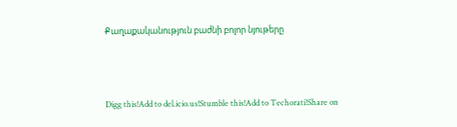Քաղաքականություն բաժնի բոլոր նյութերը



Digg this!Add to del.icio.us!Stumble this!Add to Techorati!Share on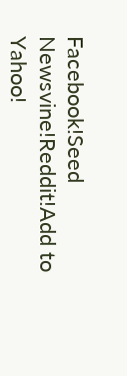Facebook!Seed Newsvine!Reddit!Add to Yahoo!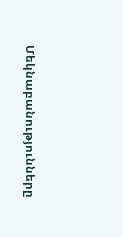Մեկնաբանությունները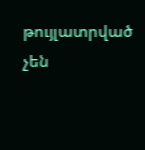թույլատրված չեն